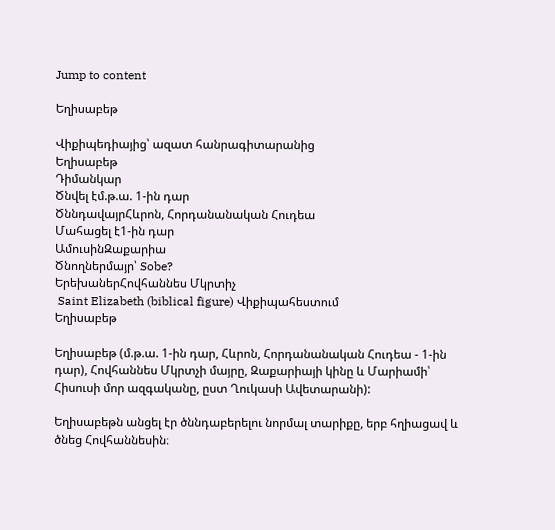Jump to content

Եղիսաբեթ

Վիքիպեդիայից՝ ազատ հանրագիտարանից
Եղիսաբեթ
Դիմանկար
Ծնվել էմ.թ.ա. 1-ին դար
ԾննդավայրՀևրոն, Հորդանանական Հուդեա
Մահացել է1-ին դար
ԱմուսինԶաքարիա
Ծնողներմայր՝ Sobe?
ԵրեխաներՀովհաննես Մկրտիչ
 Saint Elizabeth (biblical figure) Վիքիպահեստում
Եղիսաբեթ

Եղիսաբեթ (մ.թ.ա. 1-ին դար, Հևրոն, Հորդանանական Հուդեա - 1-ին դար), Հովհաննես Մկրտչի մայրը, Զաքարիայի կինը և Մարիամի՝ Հիսուսի մոր ազգականը, ըստ Ղուկասի Ավետարանի):

Եղիսաբեթն անցել էր ծննդաբերելու նորմալ տարիքը, երբ հղիացավ և ծնեց Հովհաննեսին։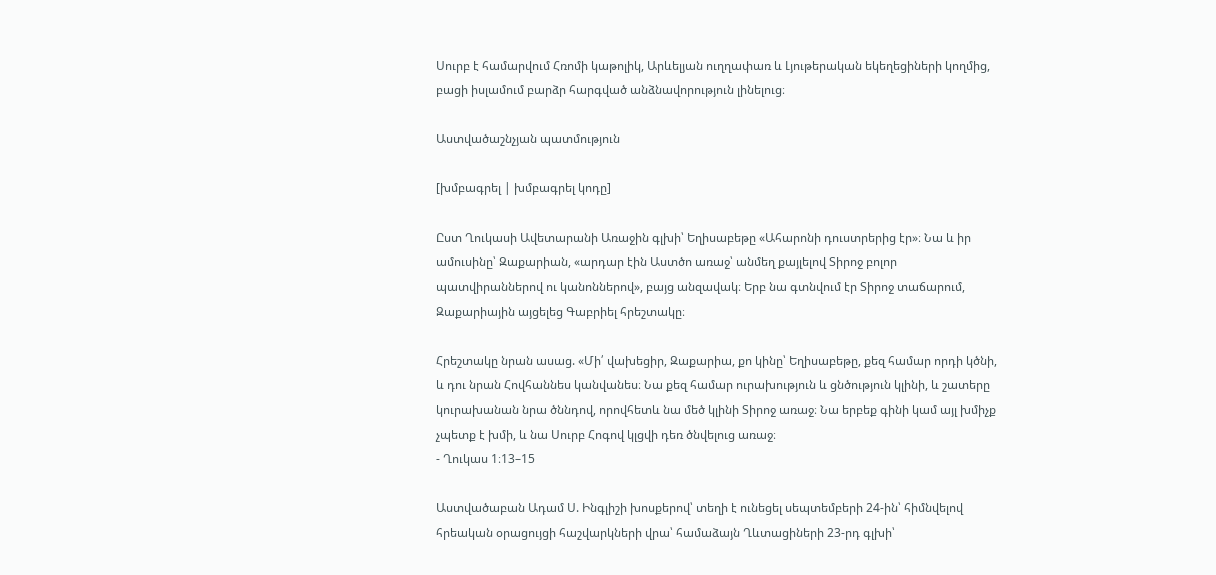Սուրբ է համարվում Հռոմի կաթոլիկ, Արևելյան ուղղափառ և Լյութերական եկեղեցիների կողմից, բացի իսլամում բարձր հարգված անձնավորություն լինելուց։

Աստվածաշնչյան պատմություն

[խմբագրել | խմբագրել կոդը]

Ըստ Ղուկասի Ավետարանի Առաջին գլխի՝ Եղիսաբեթը «Ահարոնի դուստրերից էր»։ Նա և իր ամուսինը՝ Զաքարիան, «արդար էին Աստծո առաջ՝ անմեղ քայլելով Տիրոջ բոլոր պատվիրաններով ու կանոններով», բայց անզավակ։ Երբ նա գտնվում էր Տիրոջ տաճարում, Զաքարիային այցելեց Գաբրիել հրեշտակը։

Հրեշտակը նրան ասաց. «Մի՛ վախեցիր, Զաքարիա, քո կինը՝ Եղիսաբեթը, քեզ համար որդի կծնի, և դու նրան Հովհաննես կանվանես։ Նա քեզ համար ուրախություն և ցնծություն կլինի, և շատերը կուրախանան նրա ծննդով, որովհետև նա մեծ կլինի Տիրոջ առաջ։ Նա երբեք գինի կամ այլ խմիչք չպետք է խմի, և նա Սուրբ Հոգով կլցվի դեռ ծնվելուց առաջ։
- Ղուկաս 1։13–15

Աստվածաբան Ադամ Ս. Ինգլիշի խոսքերով՝ տեղի է ունեցել սեպտեմբերի 24-ին՝ հիմնվելով հրեական օրացույցի հաշվարկների վրա՝ համաձայն Ղևտացիների 23-րդ գլխի՝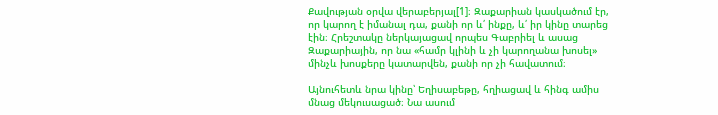Քավության օրվա վերաբերյալ[1]։ Զաքարիան կասկածում էր, որ կարող է իմանալ դա, քանի որ և՛ ինքը, և՛ իր կինը տարեց էին։ Հրեշտակը ներկայացավ որպես Գաբրիել և ասաց Զաքարիային, որ նա «համր կլինի և չի կարողանա խոսել» մինչև խոսքերը կատարվեն, քանի որ չի հավատում։

Այնուհետև նրա կինը՝ Եղիսաբեթը, հղիացավ և հինգ ամիս մնաց մեկուսացած։ Նա ասում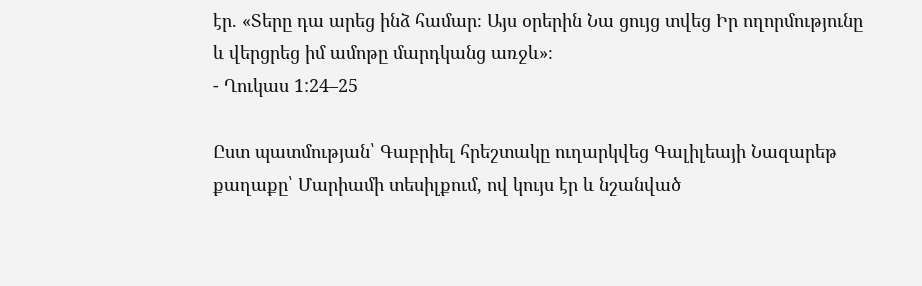էր. «Տերը դա արեց ինձ համար։ Այս օրերին Նա ցույց տվեց Իր ողորմությունը և վերցրեց իմ ամոթը մարդկանց առջև»։
- Ղուկաս 1:24–25

Ըստ պատմության՝ Գաբրիել հրեշտակը ուղարկվեց Գալիլեայի Նազարեթ քաղաքը՝ Մարիամի տեսիլքում, ով կույս էր և նշանված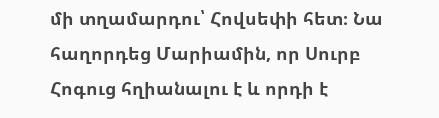մի տղամարդու՝ Հովսեփի հետ։ Նա հաղորդեց Մարիամին, որ Սուրբ Հոգուց հղիանալու է և որդի է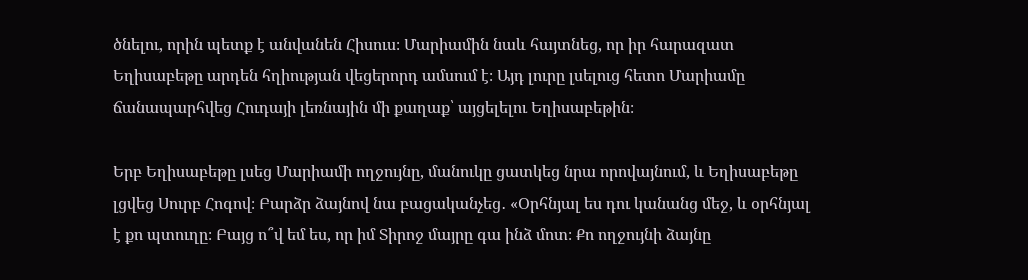ծնելու, որին պետք է անվանեն Հիսուս։ Մարիամին նաև հայտնեց, որ իր հարազատ Եղիսաբեթը արդեն հղիության վեցերորդ ամսում է։ Այդ լուրը լսելուց հետո Մարիամը ճանապարհվեց Հուդայի լեռնային մի քաղաք՝ այցելելու Եղիսաբեթին։

Երբ Եղիսաբեթը լսեց Մարիամի ողջույնը, մանուկը ցատկեց նրա որովայնում, և Եղիսաբեթը լցվեց Սուրբ Հոգով։ Բարձր ձայնով նա բացականչեց․ «Օրհնյալ ես դու կանանց մեջ, և օրհնյալ է քո պտուղը։ Բայց ո՞վ եմ ես, որ իմ Տիրոջ մայրը գա ինձ մոտ։ Քո ողջույնի ձայնը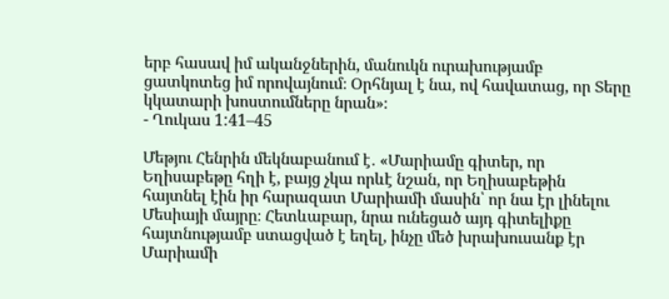երբ հասավ իմ ականջներին, մանուկն ուրախությամբ ցատկոտեց իմ որովայնում։ Օրհնյալ է նա, ով հավատաց, որ Տերը կկատարի խոստումները նրան»։
- Ղուկաս 1:41–45

Մեթյու Հենրին մեկնաբանում է․ «Մարիամը գիտեր, որ Եղիսաբեթը հղի է, բայց չկա որևէ նշան, որ Եղիսաբեթին հայտնել էին իր հարազատ Մարիամի մասին՝ որ նա էր լինելու Մեսիայի մայրը։ Հետևաբար, նրա ունեցած այդ գիտելիքը հայտնությամբ ստացված է եղել, ինչը մեծ խրախուսանք էր Մարիամի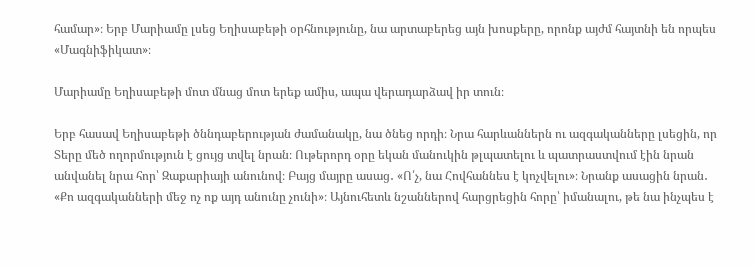համար»։ Երբ Մարիամը լսեց Եղիսաբեթի օրհնությունը, նա արտաբերեց այն խոսքերը, որոնք այժմ հայտնի են որպես «Մագնիֆիկատ»։

Մարիամը Եղիսաբեթի մոտ մնաց մոտ երեք ամիս, ապա վերադարձավ իր տուն։

Երբ հասավ Եղիսաբեթի ծննդաբերության ժամանակը, նա ծնեց որդի։ Նրա հարևաններն ու ազգականները լսեցին, որ Տերը մեծ ողորմություն է ցույց տվել նրան։ Ութերորդ օրը եկան մանուկին թլպատելու և պատրաստվում էին նրան անվանել նրա հոր՝ Զաքարիայի անունով։ Բայց մայրը ասաց․ «Ո՛չ, նա Հովհաննես է կոչվելու»։ Նրանք ասացին նրան․ «Քո ազգականների մեջ ոչ ոք այդ անունը չունի»։ Այնուհետև նշաններով հարցրեցին հորը՝ իմանալու, թե նա ինչպես է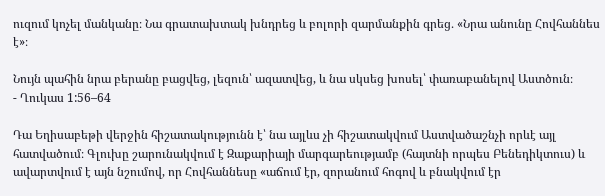ուզում կոչել մանկանը։ Նա գրատախտակ խնդրեց և բոլորի զարմանքին գրեց․ «Նրա անունը Հովհաննես է»։

Նույն պահին նրա բերանը բացվեց, լեզուն՝ ազատվեց, և նա սկսեց խոսել՝ փառաբանելով Աստծուն։
- Ղուկաս 1:56–64

Դա Եղիսաբեթի վերջին հիշատակությունն է՝ նա այլևս չի հիշատակվում Աստվածաշնչի որևէ այլ հատվածում։ Գլուխը շարունակվում է Զաքարիայի մարգարեությամբ (հայտնի որպես Բենեդիկտուս) և ավարտվում է այն նշումով, որ Հովհաննեսը «աճում էր, զորանում հոգով և բնակվում էր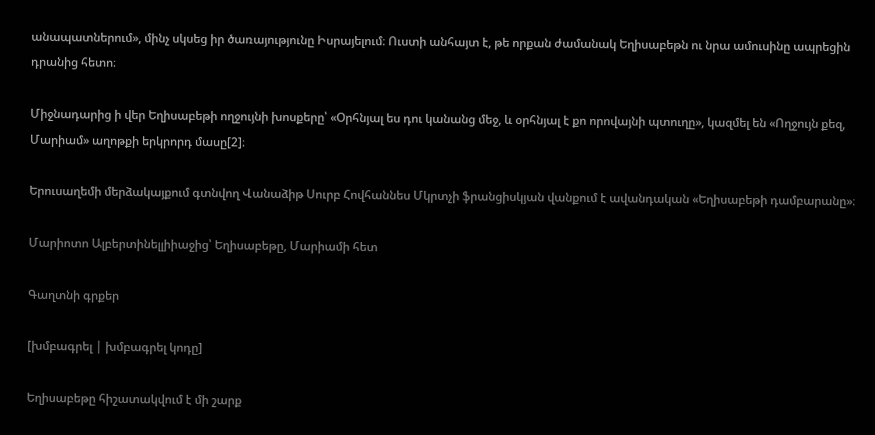անապատներում», մինչ սկսեց իր ծառայությունը Իսրայելում։ Ուստի անհայտ է, թե որքան ժամանակ Եղիսաբեթն ու նրա ամուսինը ապրեցին դրանից հետո։

Միջնադարից ի վեր Եղիսաբեթի ողջույնի խոսքերը՝ «Օրհնյալ ես դու կանանց մեջ, և օրհնյալ է քո որովայնի պտուղը», կազմել են «Ողջույն քեզ, Մարիամ» աղոթքի երկրորդ մասը[2]։

Երուսաղեմի մերձակայքում գտնվող Վանաձիթ Սուրբ Հովհաննես Մկրտչի ֆրանցիսկյան վանքում է ավանդական «Եղիսաբեթի դամբարանը»։

Մարիոտո Ալբերտինելլիիաջից՝ Եղիսաբեթը, Մարիամի հետ

Գաղտնի գրքեր

[խմբագրել | խմբագրել կոդը]

Եղիսաբեթը հիշատակվում է մի շարք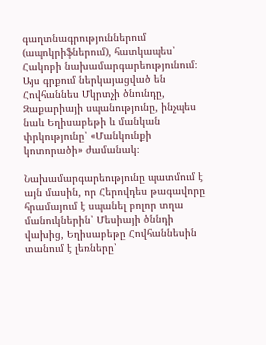գաղտնագրություններում (ապոկրիֆներում), հատկապես՝ Հակոբի նախամարգարեությունում։ Այս գրքում ներկայացված են Հովհաննես Մկրտչի ծնունդը, Զաքարիայի սպանությունը, ինչպես նաև Եղիսաբեթի և մանկան փրկությունը՝ «Մանկունքի կոտորածի» ժամանակ։

Նախամարգարեությունը պատմում է այն մասին, որ Հերովդես թագավորը հրամայում է սպանել բոլոր տղա մանուկներին՝ Մեսիայի ծննդի վախից, Եղիսաբեթը Հովհաննեսին տանում է լեռները՝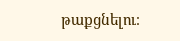թաքցնելու։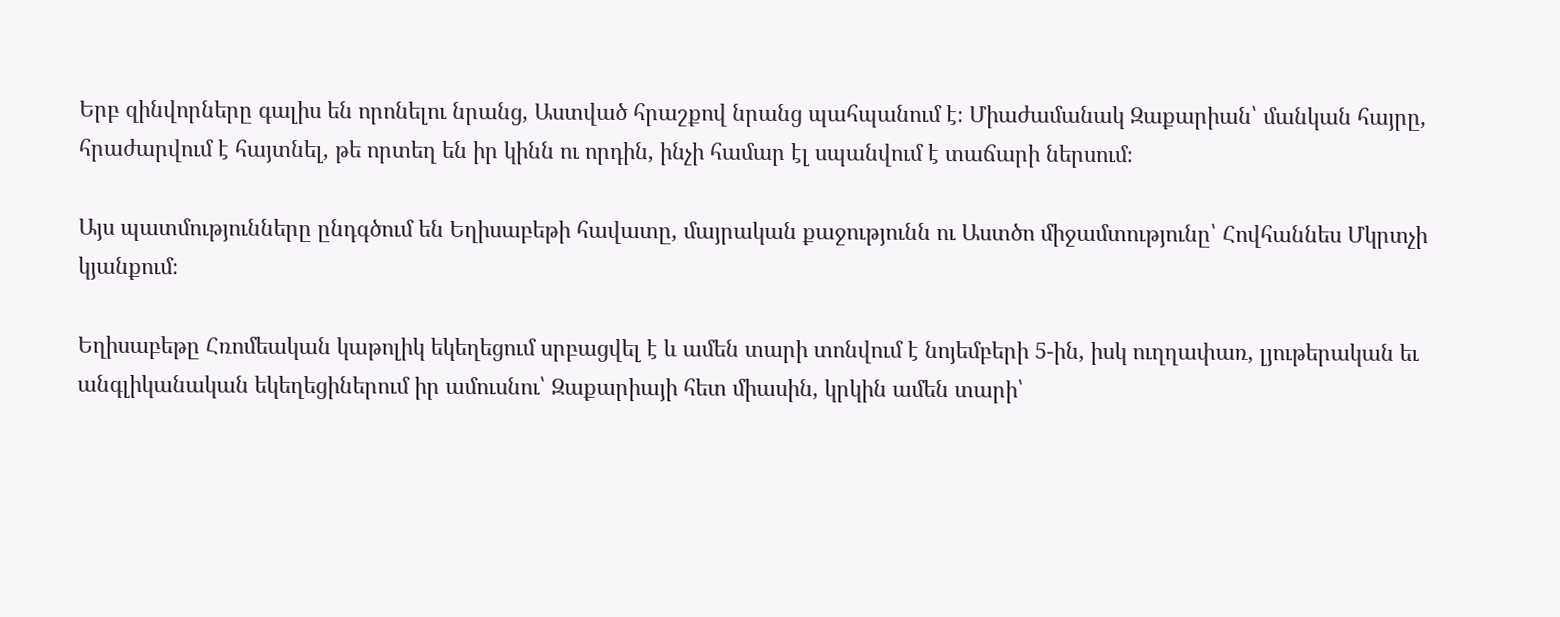Երբ զինվորները գալիս են որոնելու նրանց, Աստված հրաշքով նրանց պահպանում է։ Միաժամանակ Զաքարիան՝ մանկան հայրը, հրաժարվում է հայտնել, թե որտեղ են իր կինն ու որդին, ինչի համար էլ սպանվում է տաճարի ներսում։

Այս պատմությունները ընդգծում են Եղիսաբեթի հավատը, մայրական քաջությունն ու Աստծո միջամտությունը՝ Հովհաննես Մկրտչի կյանքում։

Եղիսաբեթը Հռոմեական կաթոլիկ եկեղեցում սրբացվել է և ամեն տարի տոնվում է նոյեմբերի 5-ին, իսկ ուղղափառ, լյութերական եւ անգլիկանական եկեղեցիներում իր ամուսնու՝ Զաքարիայի հետ միասին, կրկին ամեն տարի՝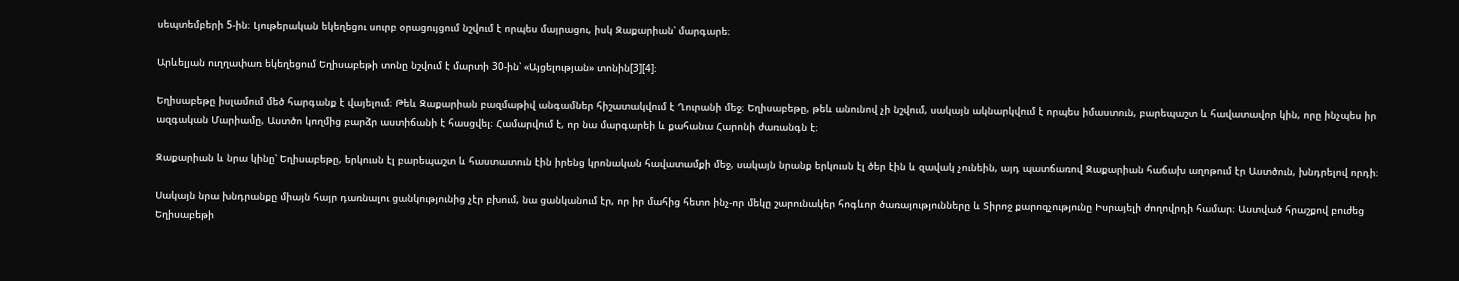սեպտեմբերի 5-ին։ Լյութերական եկեղեցու սուրբ օրացույցում նշվում է որպես մայրացու, իսկ Զաքարիան՝ մարգարե։

Արևելյան ուղղափառ եկեղեցում Եղիսաբեթի տոնը նշվում է մարտի 30-ին՝ «Այցելության» տոնին[3][4]։

Եղիսաբեթը իսլամում մեծ հարգանք է վայելում։ Թեև Զաքարիան բազմաթիվ անգամներ հիշատակվում է Ղուրանի մեջ։ Եղիսաբեթը, թեև անունով չի նշվում, սակայն ակնարկվում է որպես իմաստուն, բարեպաշտ և հավատավոր կին, որը ինչպես իր ազգական Մարիամը, Աստծո կողմից բարձր աստիճանի է հասցվել։ Համարվում է, որ նա մարգարեի և քահանա Հարոնի ժառանգն է։

Զաքարիան և նրա կինը՝ Եղիսաբեթը, երկուսն էլ բարեպաշտ և հաստատուն էին իրենց կրոնական հավատամքի մեջ, սակայն նրանք երկուսն էլ ծեր էին և զավակ չունեին, այդ պատճառով Զաքարիան հաճախ աղոթում էր Աստծուն, խնդրելով որդի։

Սակայն նրա խնդրանքը միայն հայր դառնալու ցանկությունից չէր բխում, նա ցանկանում էր, որ իր մահից հետո ինչ-որ մեկը շարունակեր հոգևոր ծառայությունները և Տիրոջ քարոզչությունը Իսրայելի ժողովրդի համար։ Աստված հրաշքով բուժեց Եղիսաբեթի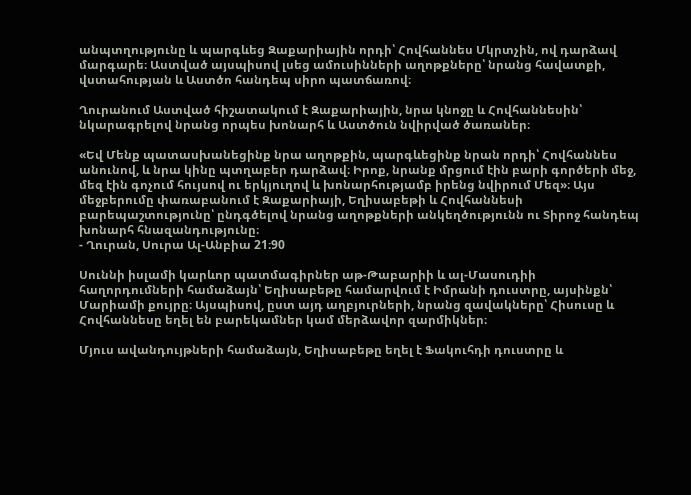անպտղությունը և պարգևեց Զաքարիային որդի՝ Հովհաննես Մկրտչին, ով դարձավ մարգարե։ Աստված այսպիսով լսեց ամուսինների աղոթքները՝ նրանց հավատքի, վստահության և Աստծո հանդեպ սիրո պատճառով։

Ղուրանում Աստված հիշատակում է Զաքարիային, նրա կնոջը և Հովհաննեսին՝ նկարագրելով նրանց որպես խոնարհ և Աստծուն նվիրված ծառաներ։

«Եվ Մենք պատասխանեցինք նրա աղոթքին, պարգևեցինք նրան որդի՝ Հովհաննես անունով, և նրա կինը պտղաբեր դարձավ։ Իրոք, նրանք մրցում էին բարի գործերի մեջ, մեզ էին գոչում հույսով ու երկյուղով և խոնարհությամբ իրենց նվիրում Մեզ»։ Այս մեջբերումը փառաբանում է Զաքարիայի, Եղիսաբեթի և Հովհաննեսի բարեպաշտությունը՝ ընդգծելով նրանց աղոթքների անկեղծությունն ու Տիրոջ հանդեպ խոնարհ հնազանդությունը։
- Ղուրան, Սուրա Ալ-Անբիա 21։90

Սուննի իսլամի կարևոր պատմագիրներ աթ-Թաբարիի և ալ-Մասուդիի հաղորդումների համաձայն՝ Եղիսաբեթը համարվում է Իմրանի դուստրը, այսինքն՝ Մարիամի քույրը։ Այսպիսով, ըստ այդ աղբյուրների, նրանց զավակները՝ Հիսուսը և Հովհաննեսը եղել են բարեկամներ կամ մերձավոր զարմիկներ։

Մյուս ավանդույթների համաձայն, Եղիսաբեթը եղել է Ֆակուհդի դուստրը և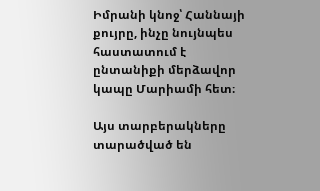Իմրանի կնոջ՝ Հաննայի քույրը, ինչը նույնպես հաստատում է ընտանիքի մերձավոր կապը Մարիամի հետ։

Այս տարբերակները տարածված են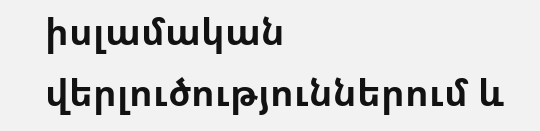իսլամական վերլուծություններում և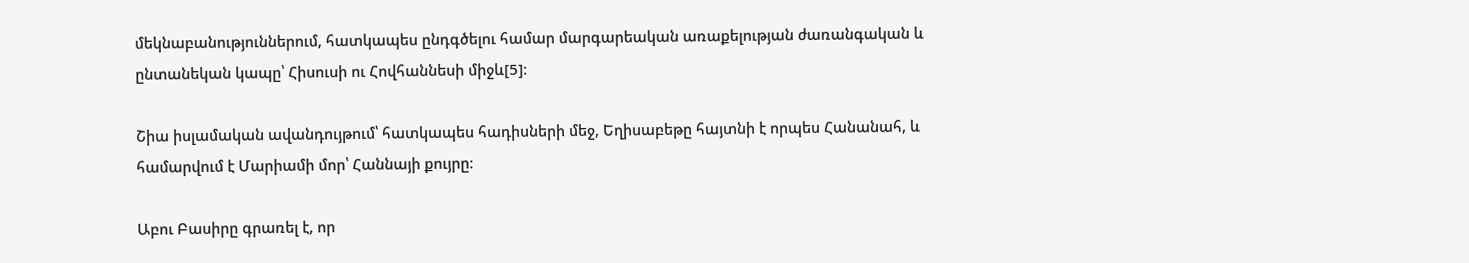մեկնաբանություններում, հատկապես ընդգծելու համար մարգարեական առաքելության ժառանգական և ընտանեկան կապը՝ Հիսուսի ու Հովհաննեսի միջև[5]։

Շիա իսլամական ավանդույթում՝ հատկապես հադիսների մեջ, Եղիսաբեթը հայտնի է որպես Հանանահ, և համարվում է Մարիամի մոր՝ Հաննայի քույրը։

Աբու Բասիրը գրառել է, որ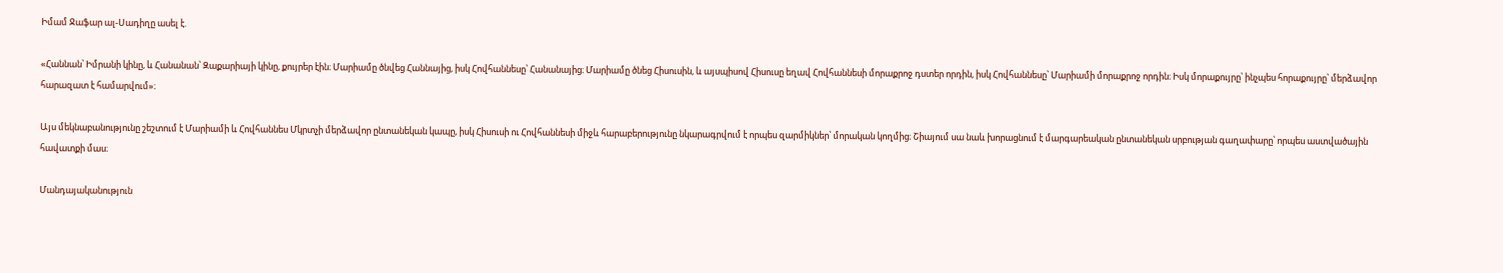Իմամ Ջաֆար ալ-Սադիղը ասել է.

«Հաննան՝ Իմրանի կինը, և Հանանան՝ Զաքարիայի կինը, քույրեր էին։ Մարիամը ծնվեց Հաննայից, իսկ Հովհաննեսը՝ Հանանայից։ Մարիամը ծնեց Հիսուսին, և այսպիսով Հիսուսը եղավ Հովհաննեսի մորաքրոջ դստեր որդին, իսկ Հովհաննեսը՝ Մարիամի մորաքրոջ որդին։ Իսկ մորաքույրը՝ ինչպես հորաքույրը՝ մերձավոր հարազատ է համարվում»։

Այս մեկնաբանությունը շեշտում է Մարիամի և Հովհաննես Մկրտչի մերձավոր ընտանեկան կապը, իսկ Հիսուսի ու Հովհաննեսի միջև հարաբերությունը նկարագրվում է որպես զարմիկներ՝ մորական կողմից։ Շիայում սա նաև խորացնում է մարգարեական ընտանեկան սրբության գաղափարը՝ որպես աստվածային հավատքի մաս։

Մանդայականություն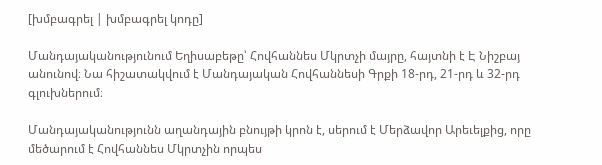[խմբագրել | խմբագրել կոդը]

Մանդայականությունում Եղիսաբեթը՝ Հովհաննես Մկրտչի մայրը, հայտնի է Է Նիշբայ անունով։ Նա հիշատակվում է Մանդայական Հովհաննեսի Գրքի 18-րդ, 21-րդ և 32-րդ գլուխներում։

Մանդայականությունն աղանդային բնույթի կրոն է, սերում է Մերձավոր Արեւելքից, որը մեծարում է Հովհաննես Մկրտչին որպես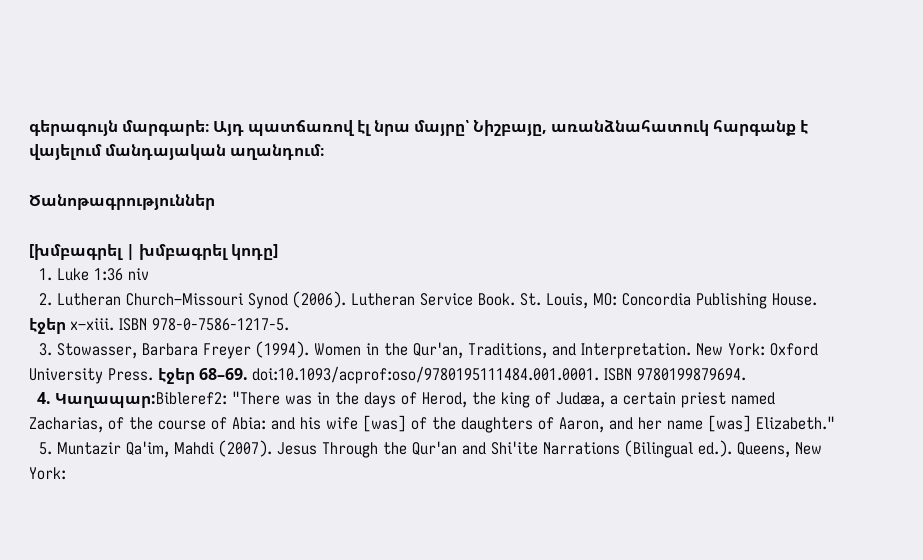գերագույն մարգարե։ Այդ պատճառով էլ նրա մայրը՝ Նիշբայը, առանձնահատուկ հարգանք է վայելում մանդայական աղանդում։

Ծանոթագրություններ

[խմբագրել | խմբագրել կոդը]
  1. Luke 1:36 niv
  2. Lutheran Church–Missouri Synod (2006). Lutheran Service Book. St. Louis, MO: Concordia Publishing House. էջեր x–xiii. ISBN 978-0-7586-1217-5.
  3. Stowasser, Barbara Freyer (1994). Women in the Qur'an, Traditions, and Interpretation. New York: Oxford University Press. էջեր 68–69. doi:10.1093/acprof:oso/9780195111484.001.0001. ISBN 9780199879694.
  4. Կաղապար:Bibleref2: "There was in the days of Herod, the king of Judæa, a certain priest named Zacharias, of the course of Abia: and his wife [was] of the daughters of Aaron, and her name [was] Elizabeth."
  5. Muntazir Qa'im, Mahdi (2007). Jesus Through the Qur'an and Shi'ite Narrations (Bilingual ed.). Queens, New York: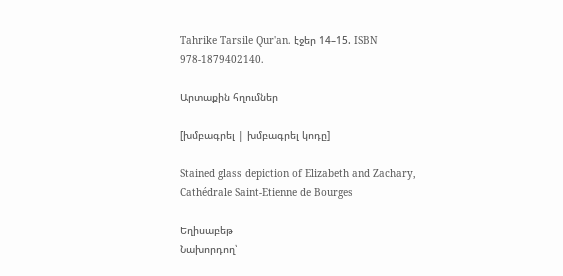Tahrike Tarsile Qur'an. էջեր 14–15. ISBN 978-1879402140.

Արտաքին հղումներ

[խմբագրել | խմբագրել կոդը]

Stained glass depiction of Elizabeth and Zachary, Cathédrale Saint-Etienne de Bourges

Եղիսաբեթ
Նախորդող՝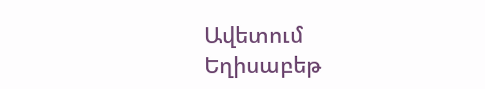Ավետում
Եղիսաբեթ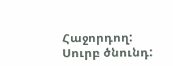Հաջորդող:
Սուրբ ծնունդ: